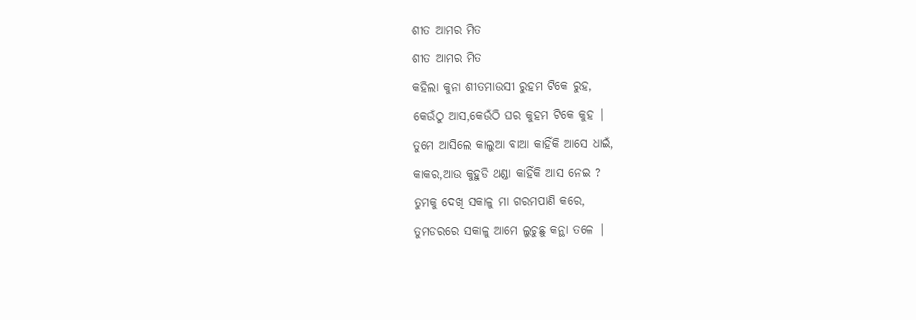ଶୀତ ଆମର ମିତ
ଶୀତ ଆମର ମିତ
କହିଲା କୁନା ଶୀତମାଉସୀ ରୁହମ ଟିକେ ରୁହ,
କେଉଁଠୁ ଆସ,କେଉଁଠି ଘର କୁହମ ଟିକେ କୁହ |
ତୁମେ ଆସିଲେ କାଲୁଆ ବାଆ କାହିଁକି ଆସେ ଧାଇଁ,
କାକର,ଆଉ କୁହୁଡି ଥଣ୍ଡା କାହିଁକି ଆସ ନେଇ ?
ତୁମକୁ ଦେଖି ସକାଳୁ ମା ଗରମପାଣି କରେ,
ତୁମଡରରେ ସକାଳୁ ଆମେ ଲୁଚୁଛୁ କନ୍ଥା ତଳେ |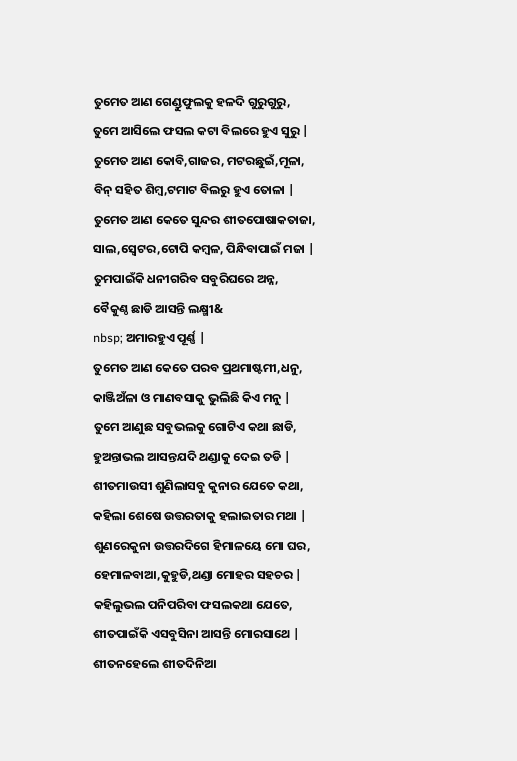ତୁମେତ ଆଣ ଗେଣ୍ଡୁଫୁଲକୁ ହଳଦି ଗୁରୁଗୁରୁ,
ତୁମେ ଆସିଲେ ଫସଲ କଟା ବିଲରେ ହୁଏ ସୁରୁ |
ତୁମେତ ଆଣ କୋବି,ଗାଜର, ମଟରଛୁଇଁ,ମୂଳା,
ବିନ୍ ସହିତ ଶିମ୍ବ,ଟମାଟ ବିଲରୁ ହୁଏ ତୋଳା |
ତୁମେତ ଆଣ କେତେ ସୁନ୍ଦର ଶୀତପୋଷାକତାଜା,
ସାଲ,ସ୍ୱେଟର,ଟୋପି କମ୍ବଳ, ପିନ୍ଧିବାପାଇଁ ମଜା |
ତୁମପାଇଁକି ଧନୀଗରିବ ସବୁରିଘରେ ଅନ୍ନ,
ବୈକୁଣ୍ଠ ଛାଡି ଆସନ୍ତି ଲକ୍ଷ୍ମୀ&
nbsp; ଅମାରହୁଏ ପୂର୍ଣ୍ଣ |
ତୁମେତ ଆଣ କେତେ ପରବ ପ୍ରଥମାଷ୍ଟମୀ,ଧନୁ,
କାଞ୍ଜିଅଁଳା ଓ ମାଣବସାକୁ ଭୁଲିଛି କିଏ ମନୁ |
ତୁମେ ଆଣୁଛ ସବୁଭଲକୁ ଗୋଟିଏ କଥା ଛାଡି,
ହୁଅନ୍ତାଭଲ ଆସନ୍ତଯଦି ଥଣ୍ଡାକୁ ଦେଇ ତଡି |
ଶୀତମାଉସୀ ଶୁଣିଲାସବୁ କୁନାର ଯେତେ କଥା,
କହିଲା ଶେଷେ ଉତ୍ତରତାକୁ ହଲାଇତାର ମଥା |
ଶୁଣରେକୁନା ଉତ୍ତରଦିଗେ ହିମାଳୟେ ମୋ ଘର,
ହେମାଳବାଆ,କୁହୁଡି,ଥଣ୍ଡା ମୋହର ସହଚର |
କହିଲୁଭଲ ପନିପରିବା ଫସଲକଥା ଯେତେ,
ଶୀତପାଇଁକି ଏସବୁସିନା ଆସନ୍ତି ମୋରସାଥେ |
ଶୀତନହେଲେ ଶୀତଦିନିଆ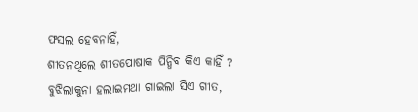ଫସଲ ହେବନାହିଁ,
ଶୀତନଥିଲେ ଶୀତପୋଷାକ ପିନ୍ଧିବ କିଏ କାହିଁ ?
ବୁଝିଲାକୁନା ହଲାଇମଥା ଗାଇଲା ସିଏ ଗୀତ,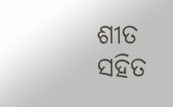ଶୀତ ସହିତ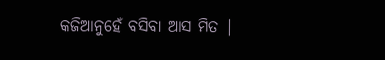କଜିଆନୁହେଁ ବସିବା ଆସ ମିତ |